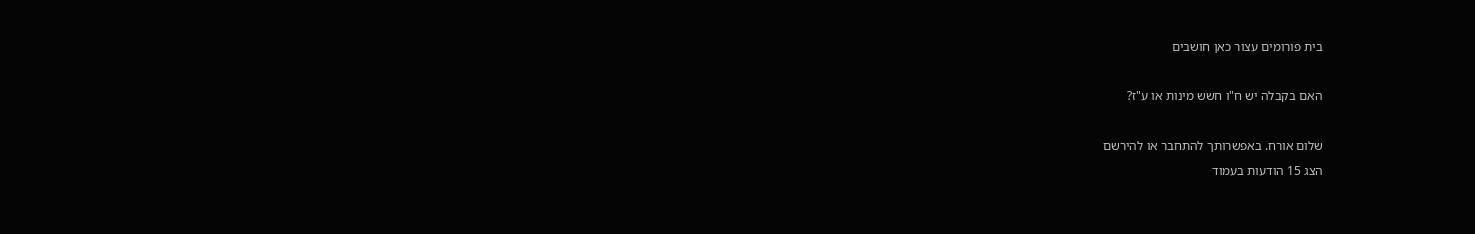בית פורומים עצור כאן חושבים

האם בקבלה יש ח"ו חשש מינות או ע"ז?

שלום אורח. באפשרותך להתחבר או להירשם
הצג 15 הודעות בעמוד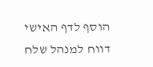הוסף לדף האישי  דווח למנהל שלח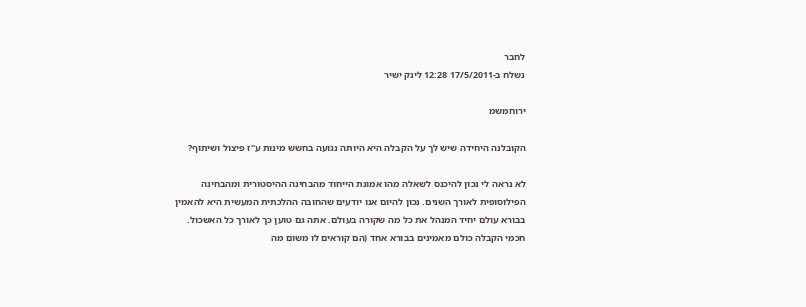לחבר
נשלח ב-17/5/2011 12:28 לינק ישיר

ירוחמשמ

הקובלנה היחידה שיש לך על הקבלה היא היותה נגועה בחשש מינות ע"ז פיצול ושיתוף?

לא נראה לי נכון להיכנס לשאלה מהו אמונת הייחוד מהבחינה ההיסטורית ומהבחינה הפילוסופית לאורך השנים. נכון להיום אנו יודעים שהחובה ההלכתית המעשית היא להאמין בבורא עולם יחיד המנהל את כל מה שקורה בעולם. אתה גם טוען כך לאורך כל האשכול.
חכמי הקבלה כולם מאמינים בבורא אחד (הם קוראים לו משום מה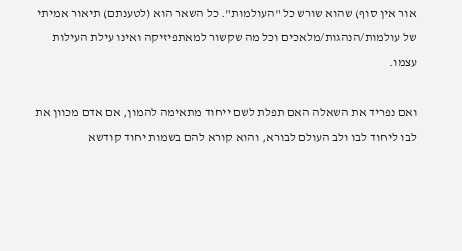אור אין סוף) שהוא שורש כל "העולמות". כל השאר הוא (לטענתם) תיאור אמיתי  של עולמות/הנהגות/מלאכים וכל מה שקשור למאתפיזיקה ואינו עילת העילות עצמו.

ואם נפריד את השאלה האם תפלת לשם ייחוד מתאימה להמון, אם אדם מכוון את לבו ליחוד לבו ולב העולם לבורא, והוא קורא להם בשמות יחוד קודשא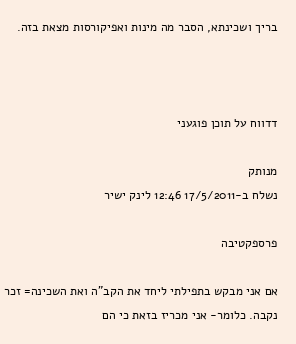בריך ושכינתא, הסבר מה מינות ואפיקורסות מצאת בזה.



דדווח על תוכן פוגעני

מנותק
נשלח ב-17/5/2011 12:46 לינק ישיר

פרספקטיבה

אם אני מבקש בתפילתי ליחד את הקב"ה ואת השכינה= זכר נקבה. כלומר- אני מכריז בזאת כי הם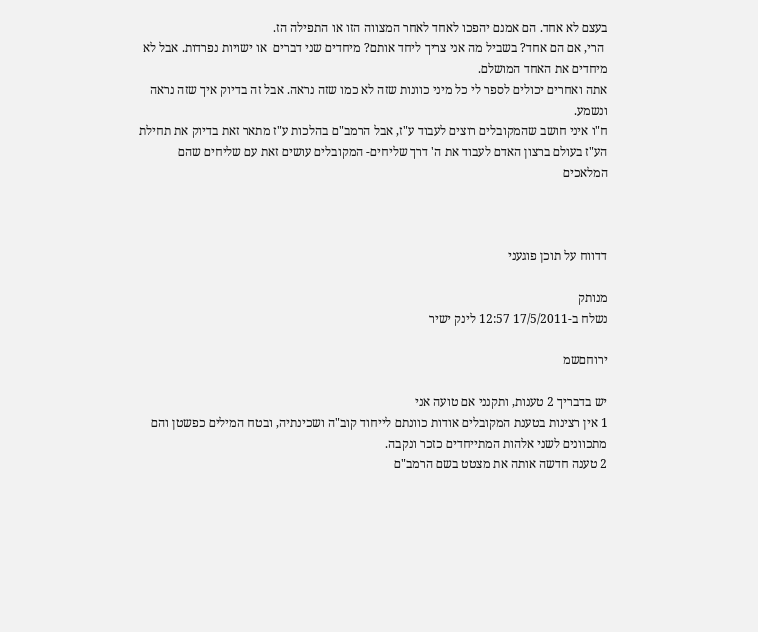בעצם לא אחד. הם אמנם יהפכו לאחד לאחר המצווה הזו או התפילה הז.
 הרי, אם הם אחד? בשביל מה אני צריך ליחד אותם? מיחדים שני דברים  או ישויות נפרדות. אבל לא מיחדים את האחד המושלם.
אתה ואחרים יכולים לספר לי כל מיני כוונות שזה לא כמו שזה נראה. אבל זה בדיוק איך שזה נראה ונשמע.
ח"ו איני חושב שהמקובלים רוצים לעבוד ע"ז, אבל הרמב"ם בהלכות ע"ז מתאר זאת בדיוק את תחילת הע"ז בעולם ברצון האדם לעבוד את ה' דרך שליחים- המקובלים עושים זאת עם שליחים שהם המלאכים



דדווח על תוכן פוגעני

מנותק
נשלח ב-17/5/2011 12:57 לינק ישיר

ירוחםשמ

יש בדבריך 2 טענות, ותקנני אם טועה אני
1 אין רצינות בטענת המקובלים אודות כוונתם לייחוד קוב"ה ושכינתיה, ובטח המילים כפשטן והם מתכוונים לשני אלהות המתייחדים כזכר ונקבה.
2 טענה חדשה אותה את מצטט בשם הרמב"ם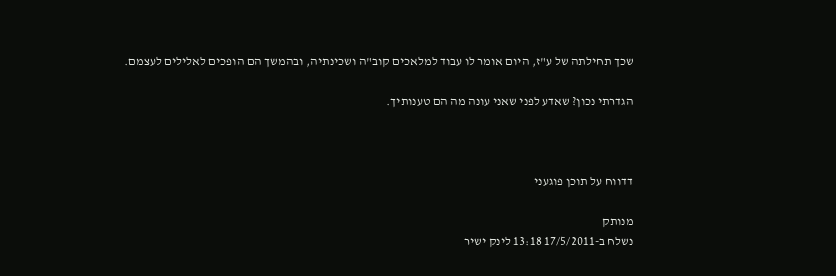שכך תחילתה של ע"ז, היום אומר לו עבוד למלאכים קוב"ה ושכינתיה, ובהמשך הם הופכים לאלילים לעצמם.

הגדרתי נכון? שאדע לפני שאני עונה מה הם טענותיך.



דדווח על תוכן פוגעני

מנותק
נשלח ב-17/5/2011 13:18 לינק ישיר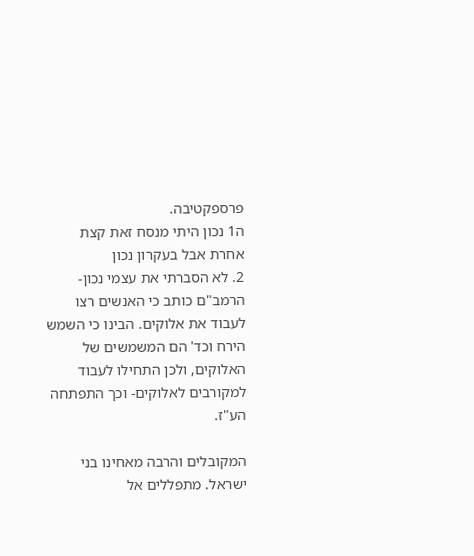פרספקטיבה.
ה1 נכון היתי מנסח זאת קצת אחרת אבל בעקרון נכון
2. לא הסברתי את עצמי נכון- הרמב"ם כותב כי האנשים רצו לעבוד את אלוקים. הבינו כי השמש הירח וכד' הם המשמשים של האלוקים, ולכן התחילו לעבוד למקורבים לאלוקים- וכך התפתחה הע"ז.

המקובלים והרבה מאחינו בני ישראל. מתפללים אל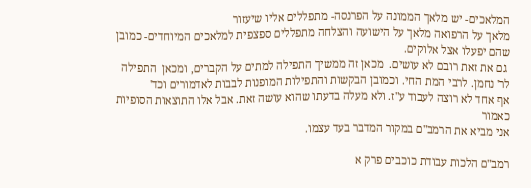המלאכים- יש מלאך הממונה על הפרנסה- מתפללים אליו שיעזור
מלאך על הרפואה מלאך על הישועה והצלחה מתפללים ספצפית למלאכים המיוחדים- כמובן שהם יפעלו אצל אלוקים.
 גם את זאת רובם לא עושים.  מכאן זה ממשיך התפילה למתים על הקברים, ומכאן  התפילה לר' נחמן. לרבי המת החי. וכמובן הבקשות והתפילות המופנות לבבות לאדמורים וכד'
אף אחד לא רוצה לעבוד ע"ז. ולא מעלה בדעתו שהוא עושה זאת. אבל אלו התוצאות הסופיות כאמור
אני מביא את הרמב"ם במקור המדבר בעד עצמו.

רמב"ם הלכות עבודת כוכבים פרק א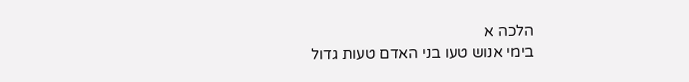הלכה א
בימי אנוש טעו בני האדם טעות גדול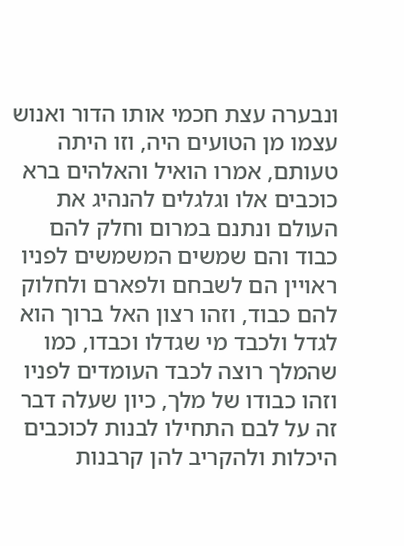ונבערה עצת חכמי אותו הדור ואנוש עצמו מן הטועים היה, וזו היתה טעותם, אמרו הואיל והאלהים ברא כוכבים אלו וגלגלים להנהיג את העולם ונתנם במרום וחלק להם כבוד והם שמשים המשמשים לפניו ראויין הם לשבחם ולפארם ולחלוק להם כבוד, וזהו רצון האל ברוך הוא לגדל ולכבד מי שגדלו וכבדו, כמו שהמלך רוצה לכבד העומדים לפניו וזהו כבודו של מלך, כיון שעלה דבר זה על לבם התחילו לבנות לכוכבים היכלות ולהקריב להן קרבנות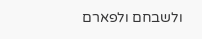ולשבחם ולפארם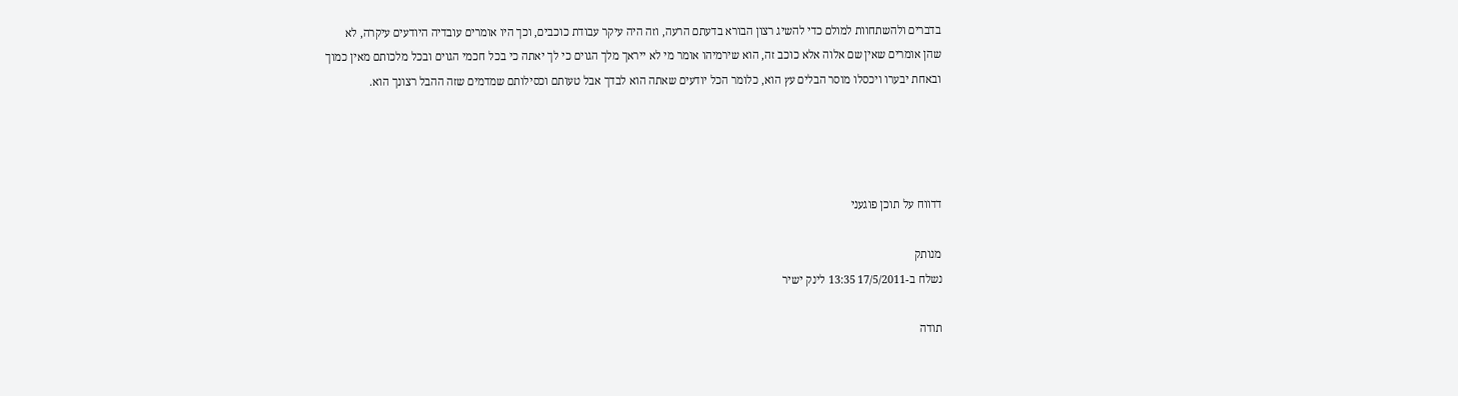בדברים ולהשתחוות למולם כדי להשיג רצון הבורא בדעתם הרעה, וזה היה עיקר עבודת כוכבים, וכך היו אומרים עובדיה היודעים עיקרה, לא שהן אומרים שאין שם אלוה אלא כוכב זה, הוא שירמיהו אומר מי לא ייראך מלך הגוים כי לך יאתה כי בכל חכמי הגוים ובכל מלכותם מאין כמוך ובאחת יבערו ויכסלו מוסר הבלים עץ הוא, כלומר הכל יודעים שאתה הוא לבדך אבל טעותם וכסילותם שמדמים שזה ההבל רצונך הוא.




דדווח על תוכן פוגעני

מנותק
נשלח ב-17/5/2011 13:35 לינק ישיר

תודה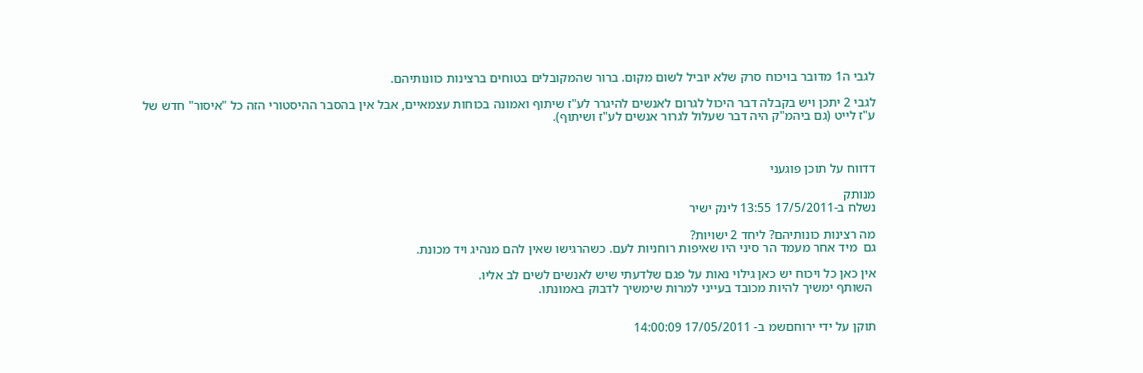לגבי ה1 מדובר בויכוח סרק שלא יוביל לשום מקום. ברור שהמקובלים בטוחים ברצינות כוונותיהם.

לגבי 2 יתכן ויש בקבלה דבר היכול לגרום לאנשים להיגרר לע"ז שיתוף ואמונה בכוחות עצמאיים, אבל אין בהסבר ההיסטורי הזה כל "איסור" חדש של ע"ז לייט (גם ביהמ"ק היה דבר שעלול לגרור אנשים לע"ז ושיתוף).



דדווח על תוכן פוגעני

מנותק
נשלח ב-17/5/2011 13:55 לינק ישיר

מה רצינות כונותיהם? ליחד 2 ישויות?
גם  מיד אחר מעמד הר סיני היו שאיפות רוחניות לעם. כשהרגישו שאין להם מנהיג ויד מכונת.

אין כאן כל ויכוח יש כאן גילוי נאות על פגם שלדעתי שיש לאנשים לשים לב אליו.
 השותף ימשיך להיות מכובד בעייני למרות שימשיך לדבוק באמונתו.


תוקן על ידי ירוחםשמ ב- 17/05/2011 14:00:09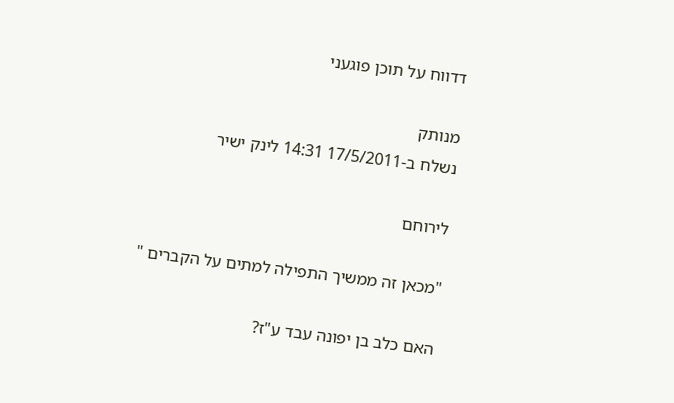דדווח על תוכן פוגעני

מנותק
נשלח ב-17/5/2011 14:31 לינק ישיר

לירוחם

"מכאן זה ממשיך התפילה למתים על הקברים "

האם כלב בן יפונה עבד ע"ז?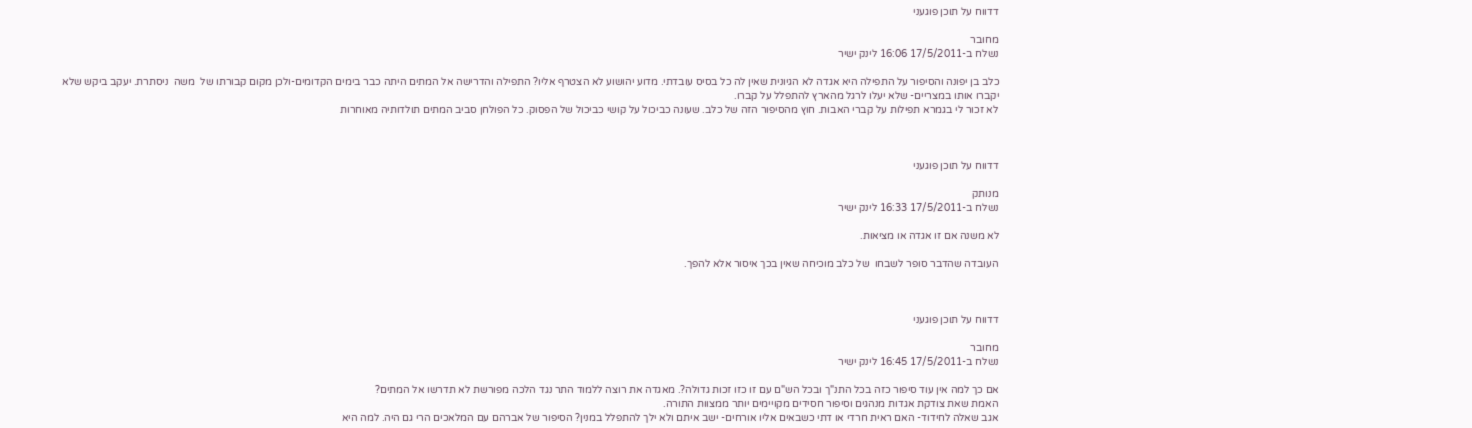דדווח על תוכן פוגעני

מחובר
נשלח ב-17/5/2011 16:06 לינק ישיר

כלב בן יפונה והסיפור על התפילה היא אגדה לא הגיונית שאין לה כל בסיס עובדתי. מדוע יהושוע לא הצטרף אליו? התפילה והדרישה אל המתים היתה כבר בימים הקדומים-ולכן מקום קבורתו של  משה  ניסתרת. יעקב ביקש שלא יקברו אותו במצריים- שלא יעלו לרגל מהארץ להתפלל על קברו.
לא זכור לי בגמרא תפילות על קברי האבות. חוץ מהסיפור הזה של כלב. שעונה כביכול על קושי כביכול של הפסוק. כל הפולחן סביב המתים תולדותיה מאוחרות



דדווח על תוכן פוגעני

מנותק
נשלח ב-17/5/2011 16:33 לינק ישיר

לא משנה אם זו אגדה או מציאות.

העובדה שהדבר סופר לשבחו  של כלב מוכיחה שאין בכך איסור אלא להפך.



דדווח על תוכן פוגעני

מחובר
נשלח ב-17/5/2011 16:45 לינק ישיר

אם כך למה אין עוד סיפור כזה בכל התנ"ך ובכל הש"ם עם זו כזו זכות גדולה?. מאגדה את רוצה ללמוד התר נגד הלכה מפורשת לא תדרשו אל המתים?
האמת שאת צודקת אגדות מנהגים וסיפור חסידים מקויימים יותר ממצוות התורה.
אגב שאלה לחידוד- האם ראית חרדי או דתי כשבאים אליו אורחים- ישב איתם ולא ילך להתפלל במנין? הסיפור של אברהם עם המלאכים הרי גם היה. למה היא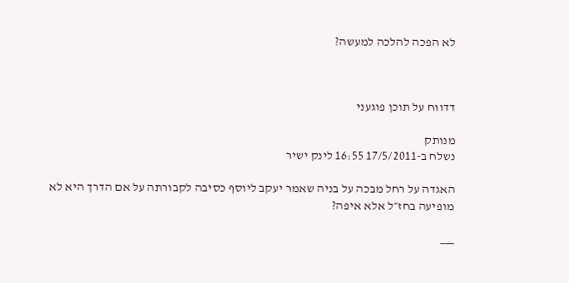לא הפכה להלכה למעשה?



דדווח על תוכן פוגעני

מנותק
נשלח ב-17/5/2011 16:55 לינק ישיר

האגדה על רחל מבכה על בניה שאמר יעקב ליוסף כסיבה לקבורתה על אם הדרך היא לא מופיעה בחז״ל אלא איפה?

___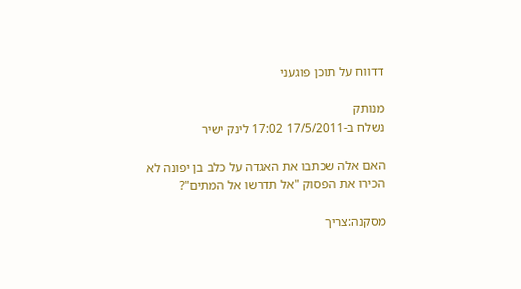דדווח על תוכן פוגעני

מנותק
נשלח ב-17/5/2011 17:02 לינק ישיר

האם אלה שכתבו את האגדה על כלב בן יפונה לא הכירו את הפסוק "אל תדרשו אל המתים"?

מסקנה:צריך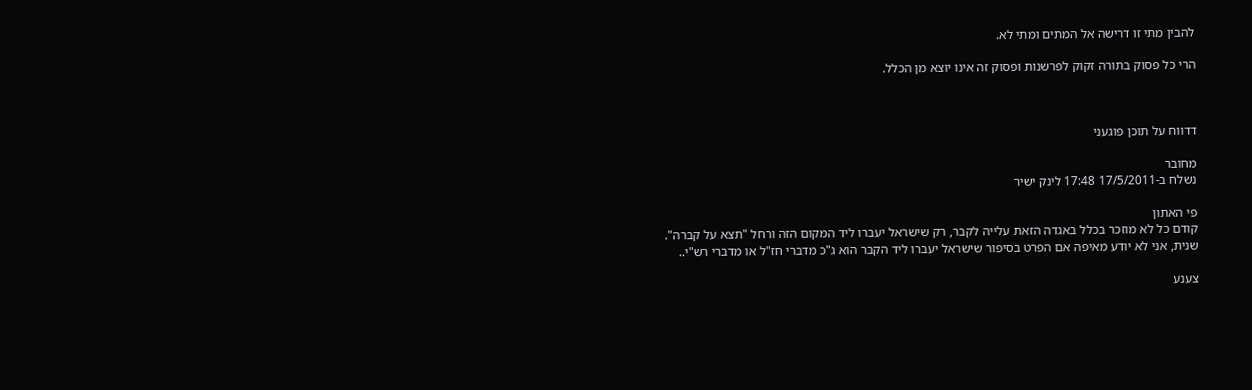להבין מתי זו דרישה אל המתים ומתי לא.

הרי כל פסוק בתורה זקוק לפרשנות ופסוק זה אינו יוצא מן הכלל.



דדווח על תוכן פוגעני

מחובר
נשלח ב-17/5/2011 17:48 לינק ישיר

פי האתון
קודם כל לא מוזכר בכלל באגדה הזאת עלייה לקבר, רק שישראל יעברו ליד המקום הזה ורחל "תצא על קברה".
שנית, אני לא יודע מאיפה אם הפרט בסיפור שישראל יעברו ליד הקבר הוא ג"כ מדברי חז"ל או מדברי רש"י..

צענע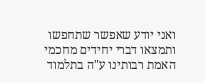ואני יודע שאפשר שתחפשו ותמצאו דברי יחידים מחכמי האמת רבותינו ע"ה בתלמוד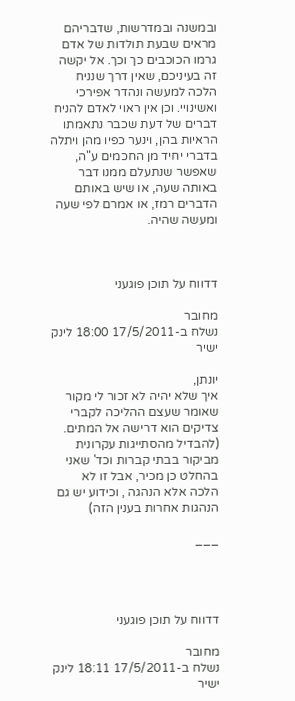ובמשנה ובמדרשות, שדבריהם מראים שבעת תולדות של אדם גרמו הכוכבים כך וכך. אל יקשה זה בעיניכם, שאין דרך שנניח הלכה למעשה ונהדר אפירכי ואשינויי. וכן אין ראוי לאדם להניח דברים של דעת שכבר נתאמתו הראיות בהן, וינער כפיו מהן ויתלה בדברי יחיד מן החכמים ע"ה, שאפשר שנתעלם ממנו דבר באותה שעה, או שיש באותם הדברים רמז, או אמרם לפי שעה ומעשה שהיה.



דדווח על תוכן פוגעני

מחובר
נשלח ב-17/5/2011 18:00 לינק ישיר

יונתן,
איך שלא יהיה לא זכור לי מקור שאומר שעצם ההליכה לקברי צדיקים הוא דרישה אל המתים. (להבדיל מהסתייגות עקרונית מביקור בבתי קברות וכד' שאני בהחלט כן מכיר, אבל זו לא הלכה אלא הנהגה , וכידוע יש גם הנהגות אחרות בענין הזה)

___




דדווח על תוכן פוגעני

מחובר
נשלח ב-17/5/2011 18:11 לינק ישיר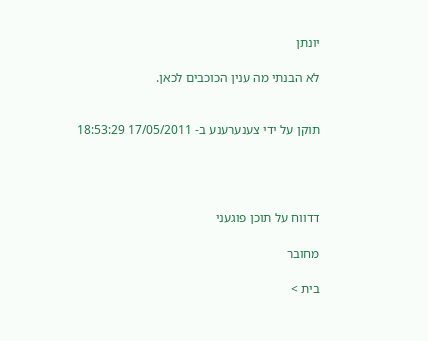יונתן

לא הבנתי מה ענין הכוכבים לכאן.


תוקן על ידי צענערענע ב- 17/05/2011 18:53:29




דדווח על תוכן פוגעני

מחובר

בית >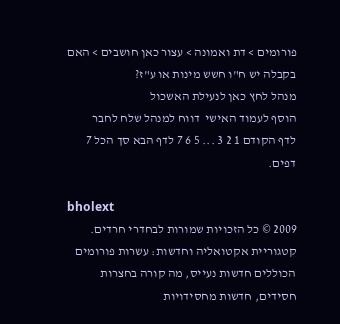פורומים > דת ואמונה > עצור כאן חושבים > האם בקבלה יש ח"ו חשש מינות או ע"ז?
מנהל לחץ כאן לנעילת האשכול
הוסף לעמוד האישי  דווח למנהל שלח לחבר
לדף הקודם 1 2 3 ... 5 6 7 לדף הבא סך הכל 7 דפים.

bholext
2009 © כל הזכויות שמורות לבחדרי חרדים. קטגוריית אקטואליה וחדשות: עשרות פורומים הכוללים חדשות נעייס, מה קורה בחצרות חסידים, חדשות מחסידויות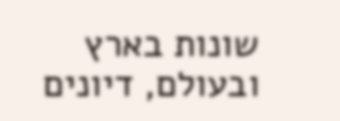שונות בארץ ובעולם, דיונים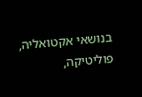בנושאי אקטואליה, פוליטיקה,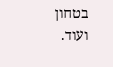בטחון ועוד.